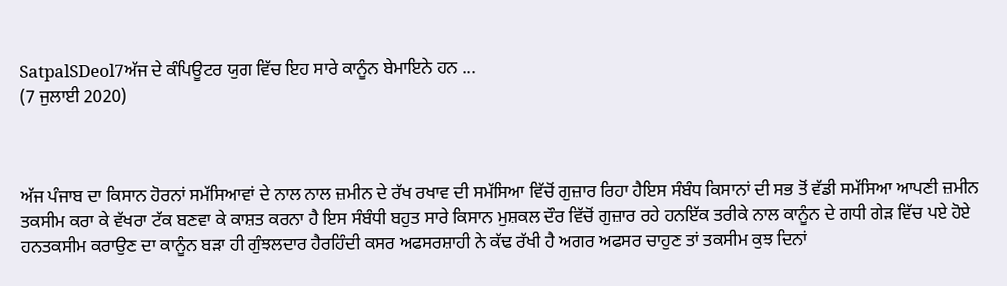SatpalSDeol7ਅੱਜ ਦੇ ਕੰਪਿਊਟਰ ਯੁਗ ਵਿੱਚ ਇਹ ਸਾਰੇ ਕਾਨੂੰਨ ਬੇਮਾਇਨੇ ਹਨ ...
(7 ਜੁਲਾਈ 2020)



ਅੱਜ ਪੰਜਾਬ ਦਾ ਕਿਸਾਨ ਹੋਰਨਾਂ ਸਮੱਸਿਆਵਾਂ ਦੇ ਨਾਲ ਨਾਲ ਜ਼ਮੀਨ ਦੇ ਰੱਖ ਰਖਾਵ ਦੀ ਸਮੱਸਿਆ ਵਿੱਚੋਂ ਗੁਜ਼ਾਰ ਰਿਹਾ ਹੈਇਸ ਸੰਬੰਧ ਕਿਸਾਨਾਂ ਦੀ ਸਭ ਤੋਂ ਵੱਡੀ ਸਮੱਸਿਆ ਆਪਣੀ ਜ਼ਮੀਨ ਤਕਸੀਮ ਕਰਾ ਕੇ ਵੱਖਰਾ ਟੱਕ ਬਣਵਾ ਕੇ ਕਾਸ਼ਤ ਕਰਨਾ ਹੈ ਇਸ ਸੰਬੰਧੀ ਬਹੁਤ ਸਾਰੇ ਕਿਸਾਨ ਮੁਸ਼ਕਲ ਦੌਰ ਵਿੱਚੋਂ ਗੁਜ਼ਾਰ ਰਹੇ ਹਨਇੱਕ ਤਰੀਕੇ ਨਾਲ ਕਾਨੂੰਨ ਦੇ ਗਧੀ ਗੇੜ ਵਿੱਚ ਪਏ ਹੋਏ ਹਨਤਕਸੀਮ ਕਰਾਉਣ ਦਾ ਕਾਨੂੰਨ ਬੜਾ ਹੀ ਗੁੰਝਲਦਾਰ ਹੈਰਹਿੰਦੀ ਕਸਰ ਅਫਸਰਸ਼ਾਹੀ ਨੇ ਕੱਢ ਰੱਖੀ ਹੈ ਅਗਰ ਅਫਸਰ ਚਾਹੁਣ ਤਾਂ ਤਕਸੀਮ ਕੁਝ ਦਿਨਾਂ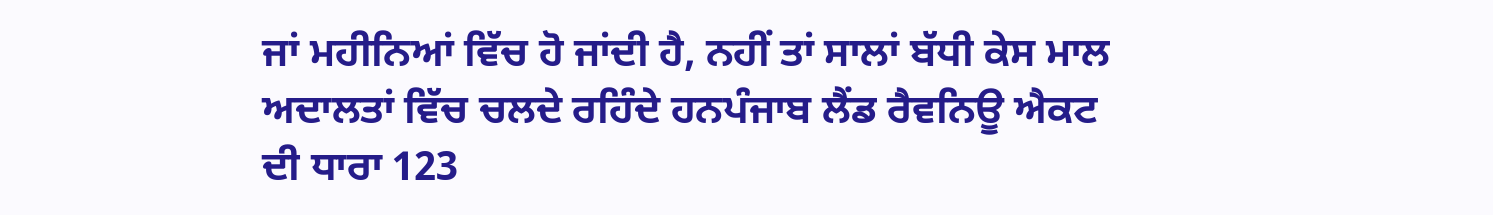ਜਾਂ ਮਹੀਨਿਆਂ ਵਿੱਚ ਹੋ ਜਾਂਦੀ ਹੈ, ਨਹੀਂ ਤਾਂ ਸਾਲਾਂ ਬੱਧੀ ਕੇਸ ਮਾਲ ਅਦਾਲਤਾਂ ਵਿੱਚ ਚਲਦੇ ਰਹਿੰਦੇ ਹਨਪੰਜਾਬ ਲੈਂਡ ਰੈਵਨਿਊ ਐਕਟ ਦੀ ਧਾਰਾ 123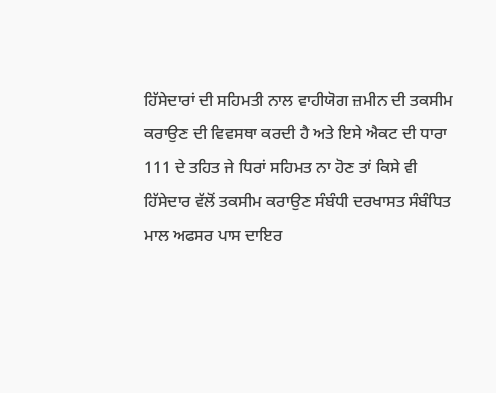ਹਿੱਸੇਦਾਰਾਂ ਦੀ ਸਹਿਮਤੀ ਨਾਲ ਵਾਹੀਯੋਗ ਜ਼ਮੀਨ ਦੀ ਤਕਸੀਮ ਕਰਾਉਣ ਦੀ ਵਿਵਸਥਾ ਕਰਦੀ ਹੈ ਅਤੇ ਇਸੇ ਐਕਟ ਦੀ ਧਾਰਾ 111 ਦੇ ਤਹਿਤ ਜੇ ਧਿਰਾਂ ਸਹਿਮਤ ਨਾ ਹੋਣ ਤਾਂ ਕਿਸੇ ਵੀ ਹਿੱਸੇਦਾਰ ਵੱਲੋਂ ਤਕਸੀਮ ਕਰਾਉਣ ਸੰਬੰਧੀ ਦਰਖਾਸਤ ਸੰਬੰਧਿਤ ਮਾਲ ਅਫਸਰ ਪਾਸ ਦਾਇਰ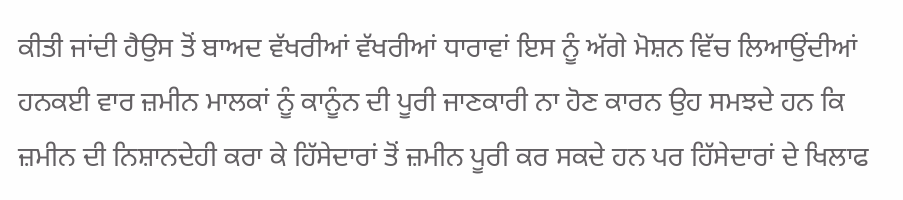ਕੀਤੀ ਜਾਂਦੀ ਹੈਉਸ ਤੋਂ ਬਾਅਦ ਵੱਖਰੀਆਂ ਵੱਖਰੀਆਂ ਧਾਰਾਵਾਂ ਇਸ ਨੂੰ ਅੱਗੇ ਮੋਸ਼ਨ ਵਿੱਚ ਲਿਆਉਂਦੀਆਂ ਹਨਕਈ ਵਾਰ ਜ਼ਮੀਨ ਮਾਲਕਾਂ ਨੂੰ ਕਾਨੂੰਨ ਦੀ ਪੂਰੀ ਜਾਣਕਾਰੀ ਨਾ ਹੋਣ ਕਾਰਨ ਉਹ ਸਮਝਦੇ ਹਨ ਕਿ ਜ਼ਮੀਨ ਦੀ ਨਿਸ਼ਾਨਦੇਹੀ ਕਰਾ ਕੇ ਹਿੱਸੇਦਾਰਾਂ ਤੋਂ ਜ਼ਮੀਨ ਪੂਰੀ ਕਰ ਸਕਦੇ ਹਨ ਪਰ ਹਿੱਸੇਦਾਰਾਂ ਦੇ ਖਿਲਾਫ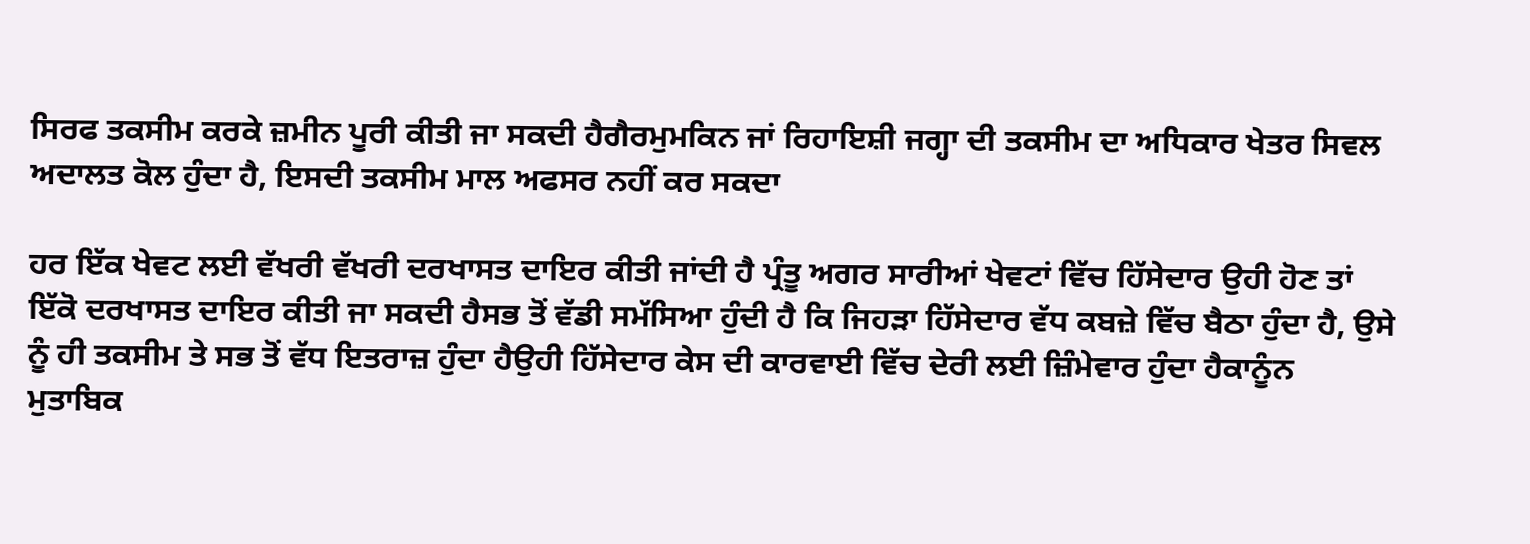ਸਿਰਫ ਤਕਸੀਮ ਕਰਕੇ ਜ਼ਮੀਨ ਪੂਰੀ ਕੀਤੀ ਜਾ ਸਕਦੀ ਹੈਗੈਰਮੁਮਕਿਨ ਜਾਂ ਰਿਹਾਇਸ਼ੀ ਜਗ੍ਹਾ ਦੀ ਤਕਸੀਮ ਦਾ ਅਧਿਕਾਰ ਖੇਤਰ ਸਿਵਲ ਅਦਾਲਤ ਕੋਲ ਹੁੰਦਾ ਹੈ, ਇਸਦੀ ਤਕਸੀਮ ਮਾਲ ਅਫਸਰ ਨਹੀਂ ਕਰ ਸਕਦਾ

ਹਰ ਇੱਕ ਖੇਵਟ ਲਈ ਵੱਖਰੀ ਵੱਖਰੀ ਦਰਖਾਸਤ ਦਾਇਰ ਕੀਤੀ ਜਾਂਦੀ ਹੈ ਪ੍ਰੰਤੂ ਅਗਰ ਸਾਰੀਆਂ ਖੇਵਟਾਂ ਵਿੱਚ ਹਿੱਸੇਦਾਰ ਉਹੀ ਹੋਣ ਤਾਂ ਇੱਕੋ ਦਰਖਾਸਤ ਦਾਇਰ ਕੀਤੀ ਜਾ ਸਕਦੀ ਹੈਸਭ ਤੋਂ ਵੱਡੀ ਸਮੱਸਿਆ ਹੁੰਦੀ ਹੈ ਕਿ ਜਿਹੜਾ ਹਿੱਸੇਦਾਰ ਵੱਧ ਕਬਜ਼ੇ ਵਿੱਚ ਬੈਠਾ ਹੁੰਦਾ ਹੈ, ਉਸੇ ਨੂੰ ਹੀ ਤਕਸੀਮ ਤੇ ਸਭ ਤੋਂ ਵੱਧ ਇਤਰਾਜ਼ ਹੁੰਦਾ ਹੈਉਹੀ ਹਿੱਸੇਦਾਰ ਕੇਸ ਦੀ ਕਾਰਵਾਈ ਵਿੱਚ ਦੇਰੀ ਲਈ ਜ਼ਿੰਮੇਵਾਰ ਹੁੰਦਾ ਹੈਕਾਨੂੰਨ ਮੁਤਾਬਿਕ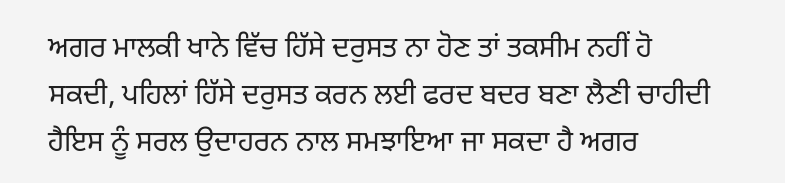ਅਗਰ ਮਾਲਕੀ ਖਾਨੇ ਵਿੱਚ ਹਿੱਸੇ ਦਰੁਸਤ ਨਾ ਹੋਣ ਤਾਂ ਤਕਸੀਮ ਨਹੀਂ ਹੋ ਸਕਦੀ, ਪਹਿਲਾਂ ਹਿੱਸੇ ਦਰੁਸਤ ਕਰਨ ਲਈ ਫਰਦ ਬਦਰ ਬਣਾ ਲੈਣੀ ਚਾਹੀਦੀ ਹੈਇਸ ਨੂੰ ਸਰਲ ਉਦਾਹਰਨ ਨਾਲ ਸਮਝਾਇਆ ਜਾ ਸਕਦਾ ਹੈ ਅਗਰ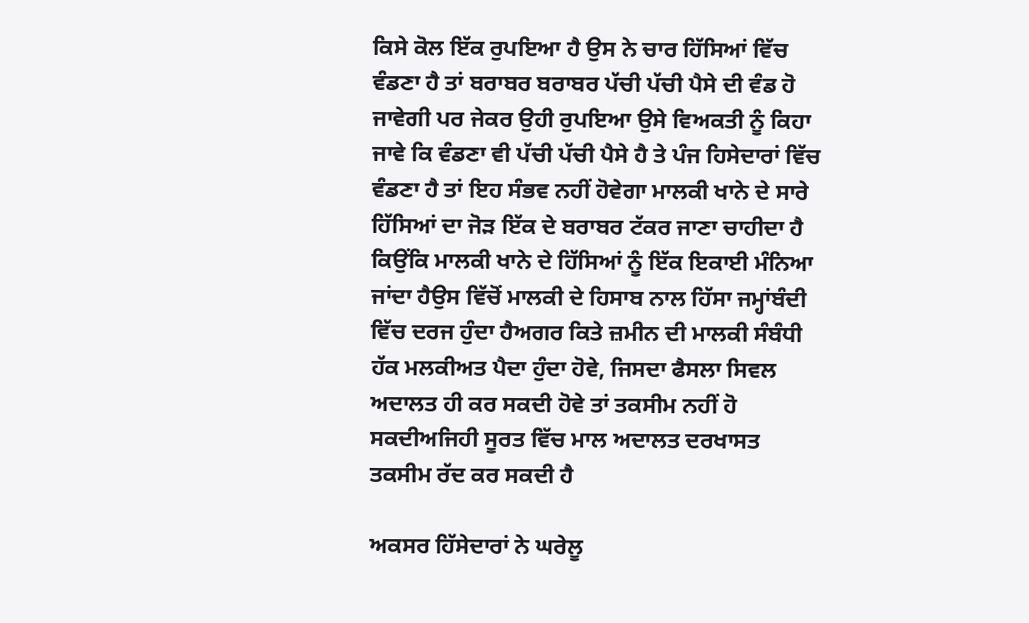ਕਿਸੇ ਕੋਲ ਇੱਕ ਰੁਪਇਆ ਹੈ ਉਸ ਨੇ ਚਾਰ ਹਿੱਸਿਆਂ ਵਿੱਚ ਵੰਡਣਾ ਹੈ ਤਾਂ ਬਰਾਬਰ ਬਰਾਬਰ ਪੱਚੀ ਪੱਚੀ ਪੈਸੇ ਦੀ ਵੰਡ ਹੋ ਜਾਵੇਗੀ ਪਰ ਜੇਕਰ ਉਹੀ ਰੁਪਇਆ ਉਸੇ ਵਿਅਕਤੀ ਨੂੰ ਕਿਹਾ ਜਾਵੇ ਕਿ ਵੰਡਣਾ ਵੀ ਪੱਚੀ ਪੱਚੀ ਪੈਸੇ ਹੈ ਤੇ ਪੰਜ ਹਿਸੇਦਾਰਾਂ ਵਿੱਚ ਵੰਡਣਾ ਹੈ ਤਾਂ ਇਹ ਸੰਭਵ ਨਹੀਂ ਹੋਵੇਗਾ ਮਾਲਕੀ ਖਾਨੇ ਦੇ ਸਾਰੇ ਹਿੱਸਿਆਂ ਦਾ ਜੋੜ ਇੱਕ ਦੇ ਬਰਾਬਰ ਟੱਕਰ ਜਾਣਾ ਚਾਹੀਦਾ ਹੈ ਕਿਉਂਕਿ ਮਾਲਕੀ ਖਾਨੇ ਦੇ ਹਿੱਸਿਆਂ ਨੂੰ ਇੱਕ ਇਕਾਈ ਮੰਨਿਆ ਜਾਂਦਾ ਹੈਉਸ ਵਿੱਚੋਂ ਮਾਲਕੀ ਦੇ ਹਿਸਾਬ ਨਾਲ ਹਿੱਸਾ ਜਮ੍ਹਾਂਬੰਦੀ ਵਿੱਚ ਦਰਜ ਹੁੰਦਾ ਹੈਅਗਰ ਕਿਤੇ ਜ਼ਮੀਨ ਦੀ ਮਾਲਕੀ ਸੰਬੰਧੀ ਹੱਕ ਮਲਕੀਅਤ ਪੈਦਾ ਹੁੰਦਾ ਹੋਵੇ, ਜਿਸਦਾ ਫੈਸਲਾ ਸਿਵਲ ਅਦਾਲਤ ਹੀ ਕਰ ਸਕਦੀ ਹੋਵੇ ਤਾਂ ਤਕਸੀਮ ਨਹੀਂ ਹੋ ਸਕਦੀਅਜਿਹੀ ਸੂਰਤ ਵਿੱਚ ਮਾਲ ਅਦਾਲਤ ਦਰਖਾਸਤ ਤਕਸੀਮ ਰੱਦ ਕਰ ਸਕਦੀ ਹੈ

ਅਕਸਰ ਹਿੱਸੇਦਾਰਾਂ ਨੇ ਘਰੇਲੂ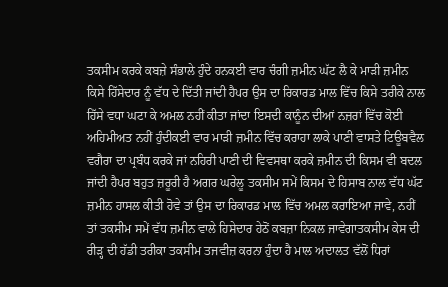ਤਕਸੀਮ ਕਰਕੇ ਕਬਜ਼ੇ ਸੰਭਾਲੇ ਹੁੰਦੇ ਹਨਕਈ ਵਾਰ ਚੰਗੀ ਜ਼ਮੀਨ ਘੱਟ ਲੈ ਕੇ ਮਾੜੀ ਜ਼ਮੀਨ ਕਿਸੇ ਹਿੱਸੇਦਾਰ ਨੂੰ ਵੱਧ ਦੇ ਦਿੱਤੀ ਜਾਂਦੀ ਹੈਪਰ ਉਸ ਦਾ ਰਿਕਾਰਡ ਮਾਲ ਵਿੱਚ ਕਿਸੇ ਤਰੀਕੇ ਨਾਲ ਹਿੱਸੇ ਵਧਾ ਘਟਾ ਕੇ ਅਮਲ ਨਹੀਂ ਕੀਤਾ ਜਾਂਦਾ ਇਸਦੀ ਕਾਨੂੰਨ ਦੀਆਂ ਨਜ਼ਰਾਂ ਵਿੱਚ ਕੋਈ ਅਹਿਮੀਅਤ ਨਹੀਂ ਹੁੰਦੀਕਈ ਵਾਰ ਮਾੜੀ ਜ਼ਮੀਨ ਵਿੱਚ ਕਰਾਹਾ ਲਾਕੇ ਪਾਣੀ ਵਾਸਤੇ ਟਿਊਬਵੈਲ ਵਗੈਰਾ ਦਾ ਪ੍ਰਬੰਧ ਕਰਕੇ ਜਾਂ ਨਹਿਰੀ ਪਾਣੀ ਦੀ ਵਿਵਸਥਾ ਕਰਕੇ ਜ਼ਮੀਨ ਦੀ ਕਿਸਮ ਵੀ ਬਦਲ ਜਾਂਦੀ ਹੈਪਰ ਬਹੁਤ ਜ਼ਰੂਰੀ ਹੈ ਅਗਰ ਘਰੇਲੂ ਤਕਸੀਮ ਸਮੇਂ ਕਿਸਮ ਦੇ ਹਿਸਾਬ ਨਾਲ ਵੱਧ ਘੱਟ ਜ਼ਮੀਨ ਹਾਸਲ ਕੀਤੀ ਹੋਵੇ ਤਾਂ ਉਸ ਦਾ ਰਿਕਾਰਡ ਮਾਲ ਵਿੱਚ ਅਮਲ ਕਰਾਇਆ ਜਾਵੇ, ਨਹੀਂ ਤਾਂ ਤਕਸੀਮ ਸਮੇਂ ਵੱਧ ਜ਼ਮੀਨ ਵਾਲੇ ਹਿਸੇਦਾਰ ਹੇਠੋਂ ਕਬਜ਼ਾ ਨਿਕਲ ਜਾਵੇਗਾਤਕਸੀਮ ਕੇਸ ਦੀ ਰੀੜ੍ਹ ਦੀ ਹੱਡੀ ਤਰੀਕਾ ਤਕਸੀਮ ਤਜਵੀਜ਼ ਕਰਨਾ ਹੁੰਦਾ ਹੈ ਮਾਲ ਅਦਾਲਤ ਵੱਲੋਂ ਧਿਰਾਂ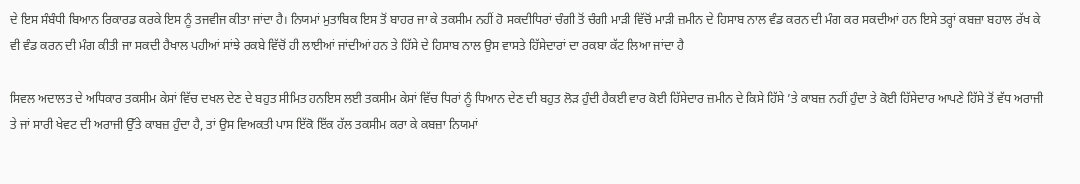ਦੇ ਇਸ ਸੰਬੰਧੀ ਬਿਆਨ ਰਿਕਾਰਡ ਕਰਕੇ ਇਸ ਨੂੰ ਤਜਵੀਜ ਕੀਤਾ ਜਾਂਦਾ ਹੈ। ਨਿਯਮਾਂ ਮੁਤਾਬਿਕ ਇਸ ਤੋਂ ਬਾਹਰ ਜਾ ਕੇ ਤਕਸੀਮ ਨਹੀਂ ਹੋ ਸਕਦੀਧਿਰਾਂ ਚੰਗੀ ਤੋਂ ਚੰਗੀ ਮਾੜੀ ਵਿੱਚੋਂ ਮਾੜੀ ਜ਼ਮੀਨ ਦੇ ਹਿਸਾਬ ਨਾਲ ਵੰਡ ਕਰਨ ਦੀ ਮੰਗ ਕਰ ਸਕਦੀਆਂ ਹਨ ਇਸੇ ਤਰ੍ਹਾਂ ਕਬਜ਼ਾ ਬਹਾਲ ਰੱਖ ਕੇ ਵੀ ਵੰਡ ਕਰਨ ਦੀ ਮੰਗ ਕੀਤੀ ਜਾ ਸਕਦੀ ਹੈਖਾਲ ਪਹੀਆਂ ਸਾਂਝੇ ਰਕਬੇ ਵਿੱਚੋਂ ਹੀ ਲਾਈਆਂ ਜਾਂਦੀਆਂ ਹਨ ਤੇ ਹਿੱਸੇ ਦੇ ਹਿਸਾਬ ਨਾਲ ਉਸ ਵਾਸਤੇ ਹਿੱਸੇਦਾਰਾਂ ਦਾ ਰਕਬਾ ਕੱਟ ਲਿਆ ਜਾਂਦਾ ਹੈ

ਸਿਵਲ ਅਦਾਲਤ ਦੇ ਅਧਿਕਾਰ ਤਕਸੀਮ ਕੇਸਾਂ ਵਿੱਚ ਦਖਲ ਦੇਣ ਦੇ ਬਹੁਤ ਸੀਮਿਤ ਹਨਇਸ ਲਈ ਤਕਸੀਮ ਕੇਸਾਂ ਵਿੱਚ ਧਿਰਾਂ ਨੂੰ ਧਿਆਨ ਦੇਣ ਦੀ ਬਹੁਤ ਲੋੜ ਹੁੰਦੀ ਹੈਕਈ ਵਾਰ ਕੋਈ ਹਿੱਸੇਦਾਰ ਜ਼ਮੀਨ ਦੇ ਕਿਸੇ ਹਿੱਸੇ ’ਤੇ ਕਾਬਜ਼ ਨਹੀਂ ਹੁੰਦਾ ਤੇ ਕੋਈ ਹਿੱਸੇਦਾਰ ਆਪਣੇ ਹਿੱਸੇ ਤੋਂ ਵੱਧ ਅਰਾਜੀ ਤੇ ਜਾਂ ਸਾਰੀ ਖੇਵਟ ਦੀ ਅਰਾਜੀ ਉੱਤੇ ਕਾਬਜ਼ ਹੁੰਦਾ ਹੈ, ਤਾਂ ਉਸ ਵਿਅਕਤੀ ਪਾਸ ਇੱਕੋ ਇੱਕ ਹੱਲ ਤਕਸੀਮ ਕਰਾ ਕੇ ਕਬਜ਼ਾ ਨਿਯਮਾਂ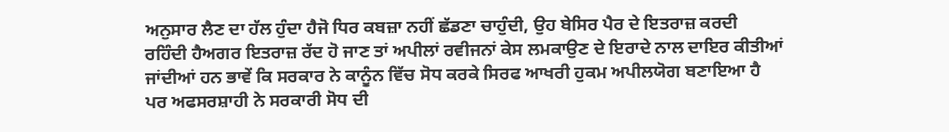ਅਨੁਸਾਰ ਲੈਣ ਦਾ ਹੱਲ ਹੁੰਦਾ ਹੈਜੋ ਧਿਰ ਕਬਜ਼ਾ ਨਹੀਂ ਛੱਡਣਾ ਚਾਹੁੰਦੀ, ਉਹ ਬੇਸਿਰ ਪੈਰ ਦੇ ਇਤਰਾਜ਼ ਕਰਦੀ ਰਹਿੰਦੀ ਹੈਅਗਰ ਇਤਰਾਜ਼ ਰੱਦ ਹੋ ਜਾਣ ਤਾਂ ਅਪੀਲਾਂ ਰਵੀਜਨਾਂ ਕੇਸ ਲਮਕਾਉਣ ਦੇ ਇਰਾਦੇ ਨਾਲ ਦਾਇਰ ਕੀਤੀਆਂ ਜਾਂਦੀਆਂ ਹਨ ਭਾਵੇਂ ਕਿ ਸਰਕਾਰ ਨੇ ਕਾਨੂੰਨ ਵਿੱਚ ਸੋਧ ਕਰਕੇ ਸਿਰਫ ਆਖਰੀ ਹੁਕਮ ਅਪੀਲਯੋਗ ਬਣਾਇਆ ਹੈ ਪਰ ਅਫਸਰਸ਼ਾਹੀ ਨੇ ਸਰਕਾਰੀ ਸੋਧ ਦੀ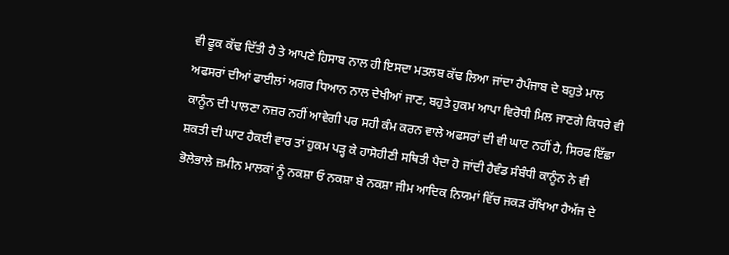ਵੀ ਫੂਕ ਕੱਢ ਦਿੱਤੀ ਹੈ ਤੇ ਆਪਣੇ ਹਿਸਾਬ ਨਾਲ ਹੀ ਇਸਦਾ ਮਤਲਬ ਕੱਢ ਲਿਆ ਜਾਂਦਾ ਹੈਪੰਜਾਬ ਦੇ ਬਹੁਤੇ ਮਾਲ ਅਫਸਰਾਂ ਦੀਆਂ ਫਾਈਲਾਂ ਅਗਰ ਧਿਆਨ ਨਾਲ ਦੇਖੀਆਂ ਜਾਣ, ਬਹੁਤੇ ਹੁਕਮ ਆਪਾ ਵਿਰੋਧੀ ਮਿਲ ਜਾਣਗੇ ਕਿਧਰੇ ਵੀ ਕਾਨੂੰਨ ਦੀ ਪਾਲਣਾ ਨਜ਼ਰ ਨਹੀਂ ਆਵੇਗੀ ਪਰ ਸਹੀ ਕੰਮ ਕਰਨ ਵਾਲੇ ਅਫਸਰਾਂ ਦੀ ਵੀ ਘਾਟ ਨਹੀਂ ਹੈ, ਸਿਰਫ ਇੱਛਾ ਸ਼ਕਤੀ ਦੀ ਘਾਟ ਹੈਕਈ ਵਾਰ ਤਾਂ ਹੁਕਮ ਪੜ੍ਹ ਕੇ ਹਾਸੋਹੀਣੀ ਸਥਿਤੀ ਪੈਦਾ ਹੋ ਜਾਂਦੀ ਹੈਵੰਡ ਸੰਬੰਧੀ ਕਾਨੂੰਨ ਨੇ ਵੀ ਭੋਲੇਭਾਲੇ ਜ਼ਮੀਨ ਮਾਲਕਾਂ ਨੂੰ ਨਕਸ਼ਾ ਓ ਨਕਸ਼ਾ ਬੇ ਨਕਸ਼ਾ ਜੀਮ ਆਦਿਕ ਨਿਯਮਾਂ ਵਿੱਚ ਜਕੜ ਰੱਖਿਆ ਹੈਅੱਜ ਦੇ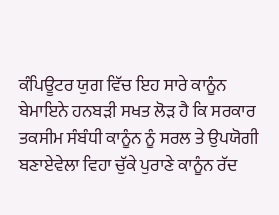ਕੰਪਿਊਟਰ ਯੁਗ ਵਿੱਚ ਇਹ ਸਾਰੇ ਕਾਨੂੰਨ ਬੇਮਾਇਨੇ ਹਨਬੜੀ ਸਖਤ ਲੋੜ ਹੈ ਕਿ ਸਰਕਾਰ ਤਕਸੀਮ ਸੰਬੰਧੀ ਕਾਨੂੰਨ ਨੂੰ ਸਰਲ ਤੇ ਉਪਯੋਗੀ ਬਣਾਏਵੇਲਾ ਵਿਹਾ ਚੁੱਕੇ ਪੁਰਾਣੇ ਕਾਨੂੰਨ ਰੱਦ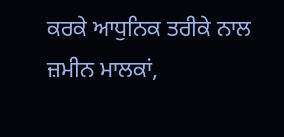ਕਰਕੇ ਆਧੁਨਿਕ ਤਰੀਕੇ ਨਾਲ ਜ਼ਮੀਨ ਮਾਲਕਾਂ,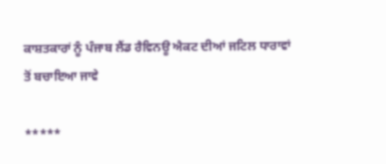ਕਾਸ਼ਤਕਾਰਾਂ ਨੂੰ ਪੰਜਾਬ ਲੈਂਡ ਰੈਵਿਨਊ ਐਕਟ ਦੀਆਂ ਜਟਿਲ ਧਾਰਾਵਾਂ ਤੋਂ ਬਚਾਇਆ ਜਾਵੇ

*****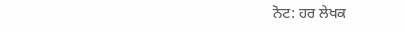ਨੋਟ: ਹਰ ਲੇਖਕ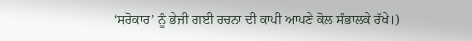‘ਸਰੋਕਾਰ’ ਨੂੰ ਭੇਜੀ ਗਈ ਰਚਨਾ ਦੀ ਕਾਪੀ ਆਪਣੇ ਕੋਲ ਸੰਭਾਲਕੇ ਰੱਖੇ।)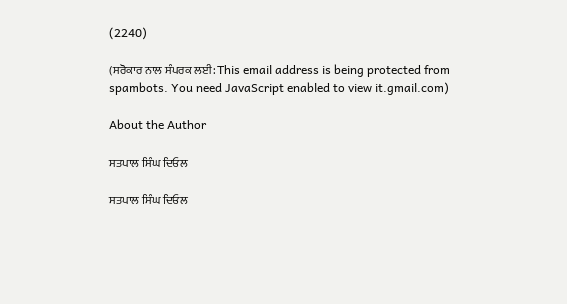(2240)

(ਸਰੋਕਾਰ ਨਾਲ ਸੰਪਰਕ ਲਈ: This email address is being protected from spambots. You need JavaScript enabled to view it.gmail.com)

About the Author

ਸਤਪਾਲ ਸਿੰਘ ਦਿਓਲ

ਸਤਪਾਲ ਸਿੰਘ ਦਿਓਲ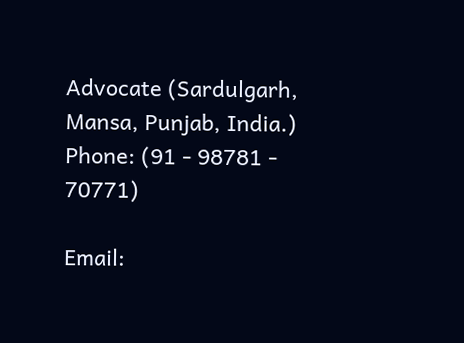Advocate (Sardulgarh, Mansa, Punjab, India.)
Phone: (91 - 98781 - 70771)

Email: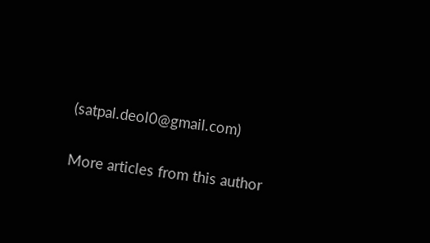(satpal.deol0@gmail.com)

More articles from this author